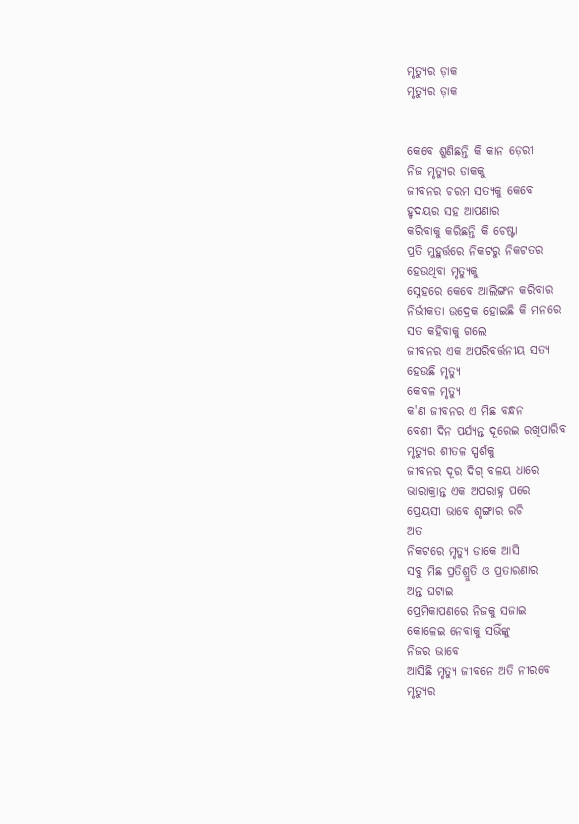ମୃତ୍ୟୁର ଡ଼ାକ
ମୃତ୍ୟୁର ଡ଼ାକ


କେବେ ଶୁଣିଛନ୍ତି କି କାନ ଡ଼େରୀ
ନିଜ ମୃତ୍ୟୁର ଡାକକୁ
ଜୀବନର ଚରମ ସତ୍ୟକୁ କେବେ
ହୃଦୟର ସହ ଆପଣାର
କରିବାକୁ କରିଛନ୍ତି କି ଚେଷ୍ଟା
ପ୍ରତି ମୁହୁର୍ତ୍ତରେ ନିକଟରୁ ନିକଟତର
ହେଉଥିବା ମୃତ୍ୟୁକୁ
ସ୍ନେହରେ କେବେ ଆଲିଙ୍ଗନ କରିବାର
ନିର୍ଭୀକତା ଉଦ୍ରେକ ହୋଇଛି କି ମନରେ
ସତ କହିବାକୁ ଗଲେ
ଜୀବନର ଏକ ଅପରିବର୍ତ୍ତନୀୟ ସତ୍ୟ
ହେଉଛି ମୃତ୍ୟୁ
କେବଳ ମୃତ୍ୟୁ
କ'ଣ ଜୀବନର ଏ ମିଛ ବନ୍ଧନ
ବେଶୀ ଦିନ ପର୍ଯ୍ୟନ୍ତ ଦୂରେଇ ରଖିପାରିବ
ମୃତ୍ୟୁର ଶୀତଳ ସ୍ପର୍ଶକୁ
ଜୀବନର ଦୂର ଦିଗ୍ ବଳୟ ଧାରେ
ଭାରାକ୍ରାନ୍ତ ଏକ ଅପରାହ୍ନ ପରେ
ପ୍ରେୟସୀ ଭାବେ ଶୃଙ୍ଗାର ରଚି
ଅତ
ନିକଟରେ ମୃତ୍ୟୁ ଡାକେ ଆସି
ସବୁ ମିଛ ପ୍ରତିଶ୍ରୁତି ଓ ପ୍ରତାରଣାର
ଅନ୍ତ ଘଟାଇ
ପ୍ରେମିକାପଣରେ ନିଜକୁ ସଜାଇ
କୋଳେଇ ନେବାକୁ ସଭିଁଙ୍କୁ
ନିଜର ଭାବେ
ଆସିଛି ମୃତ୍ୟୁ ଜୀବନେ ଅତି ନୀରବେ
ମୃତ୍ୟୁର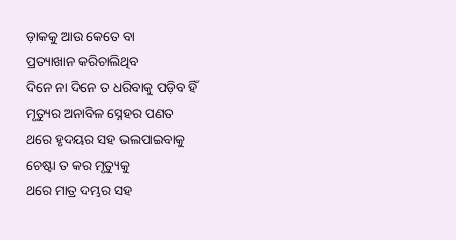ଡ଼ାକକୁ ଆଉ କେତେ ବା
ପ୍ରତ୍ୟାଖାନ କରିଚାଲିଥିବ
ଦିନେ ନା ଦିନେ ତ ଧରିବାକୁ ପଡ଼ିବ ହିଁ
ମୃତ୍ୟୁର ଅନାବିଳ ସ୍ନେହର ପଣତ
ଥରେ ହୃଦୟର ସହ ଭଲପାଇବାକୁ
ଚେଷ୍ଟା ତ କର ମୃତ୍ୟୁକୁ
ଥରେ ମାତ୍ର ଦମ୍ଭର ସହ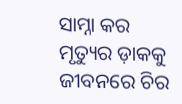ସାମ୍ନା କର
ମୃତ୍ୟୁର ଡ଼ାକକୁ
ଜୀବନରେ ଚିର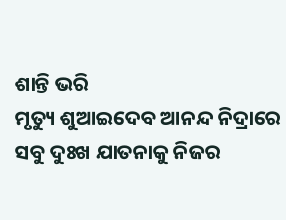ଶାନ୍ତି ଭରି
ମୃତ୍ୟୁ ଶୁଆଇଦେବ ଆନନ୍ଦ ନିଦ୍ରାରେ
ସବୁ ଦୁଃଖ ଯାତନାକୁ ନିଜର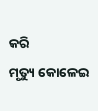କରି
ମୃତ୍ୟୁ କୋଳେଇ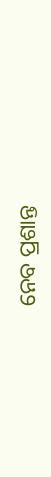ନେବ ପ୍ରଶାନ୍ତ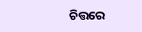ଚିତ୍ତରେ